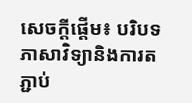សេចក្តីផ្តើម៖ បរិបទភាសាវិទ្យានិងការតភ្ជាប់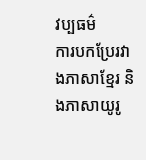វប្បធម៌
ការបកប្រែរវាងភាសាខ្មែរ និងភាសាយូរូ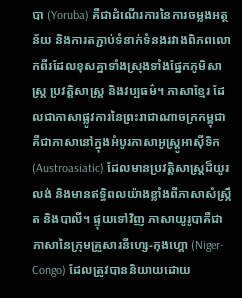បា (Yoruba) គឺជាដំណើរការនៃការចម្លងអត្ថន័យ និងការតភ្ជាប់ទំនាក់ទំនងរវាងពិភពលោកពីរដែលខុសគ្នាទាំងស្រុងទាំងផ្នែកភូមិសាស្ត្រ ប្រវត្តិសាស្ត្រ និងវប្បធម៌។ ភាសាខ្មែរ ដែលជាភាសាផ្លូវការនៃព្រះរាជាណាចក្រកម្ពុជា គឺជាភាសានៅក្នុងអំបូរភាសាអូស្រ្តូអាស៊ីទិក (Austroasiatic) ដែលមានប្រវត្តិសាស្ត្រដ៏យូរលង់ និងមានឥទ្ធិពលយ៉ាងខ្លាំងពីភាសាសំស្រ្កឹត និងបាលី។ ផ្ទុយទៅវិញ ភាសាយូរូបាគឺជាភាសានៃក្រុមគ្រួសារនីហ្សេ-កុងហ្គោ (Niger-Congo) ដែលត្រូវបាននិយាយដោយ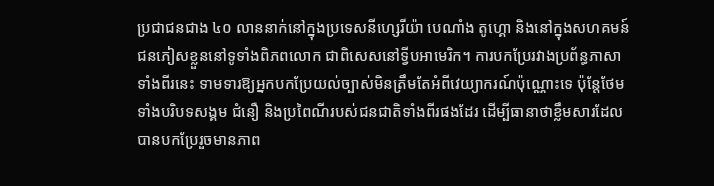ប្រជាជនជាង ៤០ លាននាក់នៅក្នុងប្រទេសនីហ្សេរីយ៉ា បេណាំង តូហ្គោ និងនៅក្នុងសហគមន៍ជនភៀសខ្លួននៅទូទាំងពិភពលោក ជាពិសេសនៅទ្វីបអាមេរិក។ ការបកប្រែរវាងប្រព័ន្ធភាសាទាំងពីរនេះ ទាមទារឱ្យអ្នកបកប្រែយល់ច្បាស់មិនត្រឹមតែអំពីវេយ្យាករណ៍ប៉ុណ្ណោះទេ ប៉ុន្តែថែមទាំងបរិបទសង្គម ជំនឿ និងប្រពៃណីរបស់ជនជាតិទាំងពីរផងដែរ ដើម្បីធានាថាខ្លឹមសារដែលបានបកប្រែរួចមានភាព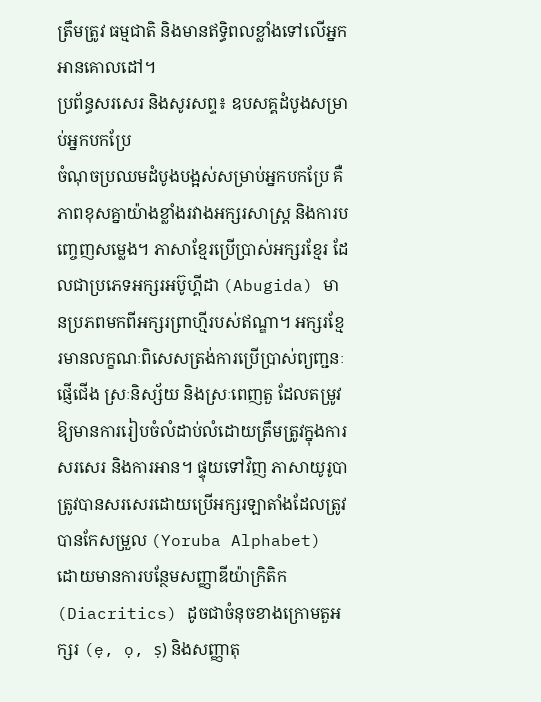ត្រឹមត្រូវ ធម្មជាតិ និងមានឥទ្ធិពលខ្លាំងទៅលើអ្នកអានគោលដៅ។
ប្រព័ន្ធសរសេរ និងសូរសព្ទ៖ ឧបសគ្គដំបូងសម្រាប់អ្នកបកប្រែ
ចំណុចប្រឈមដំបូងបង្អស់សម្រាប់អ្នកបកប្រែ គឺភាពខុសគ្នាយ៉ាងខ្លាំងរវាងអក្សរសាស្ត្រ និងការបញ្ចេញសម្លេង។ ភាសាខ្មែរប្រើប្រាស់អក្សរខ្មែរ ដែលជាប្រភេទអក្សរអប៊ូហ្គីដា (Abugida) មានប្រភពមកពីអក្សរព្រាហ្មីរបស់ឥណ្ឌា។ អក្សរខ្មែរមានលក្ខណៈពិសេសត្រង់ការប្រើប្រាស់ព្យញ្ជនៈផ្ញើជើង ស្រៈនិស្ស័យ និងស្រៈពេញតួ ដែលតម្រូវឱ្យមានការរៀបចំលំដាប់លំដោយត្រឹមត្រូវក្នុងការសរសេរ និងការអាន។ ផ្ទុយទៅវិញ ភាសាយូរូបាត្រូវបានសរសេរដោយប្រើអក្សរឡាតាំងដែលត្រូវបានកែសម្រួល (Yoruba Alphabet) ដោយមានការបន្ថែមសញ្ញាឌីយ៉ាក្រិតិក (Diacritics) ដូចជាចំនុចខាងក្រោមតួអក្សរ (ẹ, ọ, ṣ) និងសញ្ញាតុ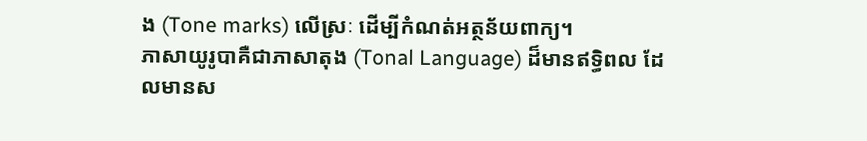ង (Tone marks) លើស្រៈ ដើម្បីកំណត់អត្ថន័យពាក្យ។
ភាសាយូរូបាគឺជាភាសាតុង (Tonal Language) ដ៏មានឥទ្ធិពល ដែលមានស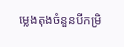ម្លេងតុងចំនួនបីកម្រិ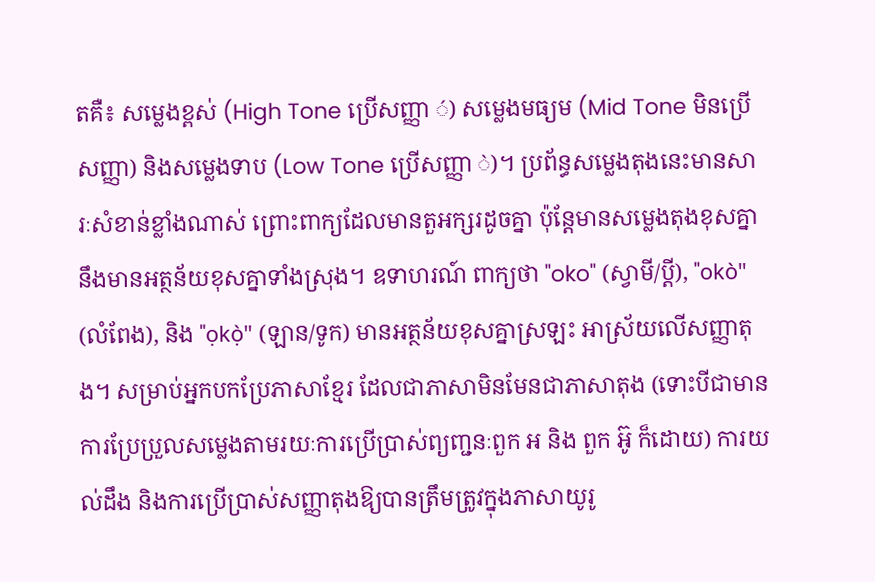តគឺ៖ សម្លេងខ្ពស់ (High Tone ប្រើសញ្ញា ◌́) សម្លេងមធ្យម (Mid Tone មិនប្រើសញ្ញា) និងសម្លេងទាប (Low Tone ប្រើសញ្ញា ◌̀)។ ប្រព័ន្ធសម្លេងតុងនេះមានសារៈសំខាន់ខ្លាំងណាស់ ព្រោះពាក្យដែលមានតួអក្សរដូចគ្នា ប៉ុន្តែមានសម្លេងតុងខុសគ្នា នឹងមានអត្ថន័យខុសគ្នាទាំងស្រុង។ ឧទាហរណ៍ ពាក្យថា "oko" (ស្វាមី/ប្តី), "okò" (លំពែង), និង "ọkọ̀" (ឡាន/ទូក) មានអត្ថន័យខុសគ្នាស្រឡះ អាស្រ័យលើសញ្ញាតុង។ សម្រាប់អ្នកបកប្រែភាសាខ្មែរ ដែលជាភាសាមិនមែនជាភាសាតុង (ទោះបីជាមានការប្រែប្រួលសម្លេងតាមរយៈការប្រើប្រាស់ព្យញ្ជនៈពួក អ និង ពួក អ៊ូ ក៏ដោយ) ការយល់ដឹង និងការប្រើប្រាស់សញ្ញាតុងឱ្យបានត្រឹមត្រូវក្នុងភាសាយូរូ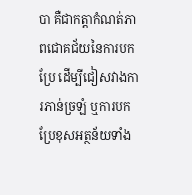បា គឺជាកត្តាកំណត់ភាពជោគជ័យនៃការបកប្រែ ដើម្បីជៀសវាងការភាន់ច្រឡំ ឬការបកប្រែខុសអត្ថន័យទាំង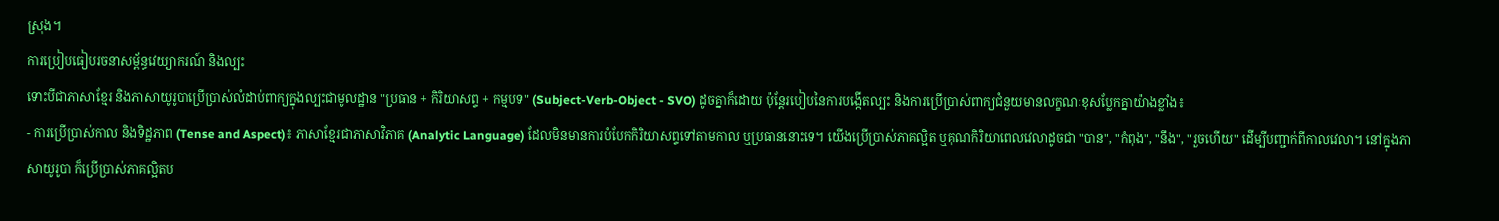ស្រុង។
ការប្រៀបធៀបរចនាសម្ព័ន្ធវេយ្យាករណ៍ និងល្បះ
ទោះបីជាភាសាខ្មែរ និងភាសាយូរូបាប្រើប្រាស់លំដាប់ពាក្យក្នុងល្បះជាមូលដ្ឋាន "ប្រធាន + កិរិយាសព្ទ + កម្មបទ" (Subject-Verb-Object - SVO) ដូចគ្នាក៏ដោយ ប៉ុន្តែរបៀបនៃការបង្កើតល្បះ និងការប្រើប្រាស់ពាក្យជំនួយមានលក្ខណៈខុសប្លែកគ្នាយ៉ាងខ្លាំង៖
- ការប្រើប្រាស់កាល និងទិដ្ឋភាព (Tense and Aspect)៖ ភាសាខ្មែរជាភាសាវិភាគ (Analytic Language) ដែលមិនមានការបំបែកកិរិយាសព្ទទៅតាមកាល ឬប្រធាននោះទេ។ យើងប្រើប្រាស់ភាគល្អិត ឬគុណកិរិយាពេលវេលាដូចជា "បាន", "កំពុង", "នឹង", "រួចហើយ" ដើម្បីបញ្ជាក់ពីកាលវេលា។ នៅក្នុងភាសាយូរូបា ក៏ប្រើប្រាស់ភាគល្អិតប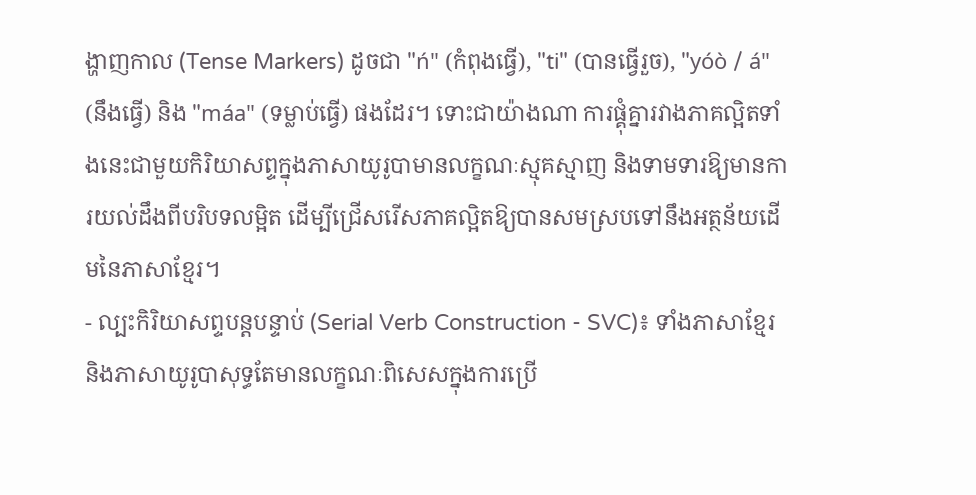ង្ហាញកាល (Tense Markers) ដូចជា "ń" (កំពុងធ្វើ), "ti" (បានធ្វើរួច), "yóò / á" (នឹងធ្វើ) និង "máa" (ទម្លាប់ធ្វើ) ផងដែរ។ ទោះជាយ៉ាងណា ការផ្គុំគ្នារវាងភាគល្អិតទាំងនេះជាមួយកិរិយាសព្ទក្នុងភាសាយូរូបាមានលក្ខណៈស្មុគស្មាញ និងទាមទារឱ្យមានការយល់ដឹងពីបរិបទលម្អិត ដើម្បីជ្រើសរើសភាគល្អិតឱ្យបានសមស្របទៅនឹងអត្ថន័យដើមនៃភាសាខ្មែរ។
- ល្បះកិរិយាសព្ទបន្តបន្ទាប់ (Serial Verb Construction - SVC)៖ ទាំងភាសាខ្មែរ និងភាសាយូរូបាសុទ្ធតែមានលក្ខណៈពិសេសក្នុងការប្រើ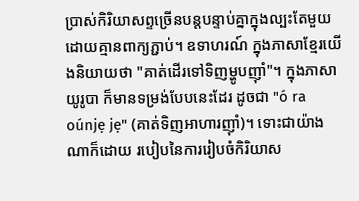ប្រាស់កិរិយាសព្ទច្រើនបន្តបន្ទាប់គ្នាក្នុងល្បះតែមួយដោយគ្មានពាក្យភ្ជាប់។ ឧទាហរណ៍ ក្នុងភាសាខ្មែរយើងនិយាយថា "គាត់ដើរទៅទិញម្ហូបញ៉ាំ"។ ក្នុងភាសាយូរូបា ក៏មានទម្រង់បែបនេះដែរ ដូចជា "ó ra oúnjẹ jẹ" (គាត់ទិញអាហារញ៉ាំ)។ ទោះជាយ៉ាងណាក៏ដោយ របៀបនៃការរៀបចំកិរិយាស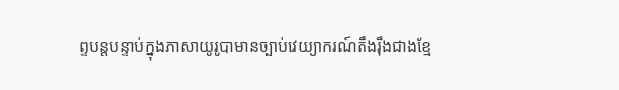ព្ទបន្តបន្ទាប់ក្នុងភាសាយូរូបាមានច្បាប់វេយ្យាករណ៍តឹងរ៉ឹងជាងខ្មែ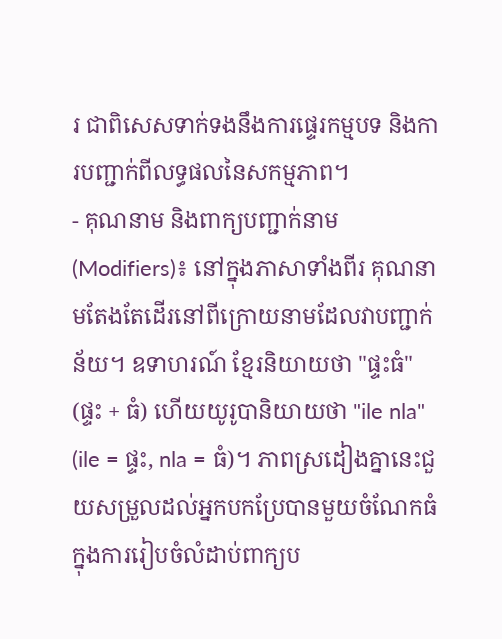រ ជាពិសេសទាក់ទងនឹងការផ្ទេរកម្មបទ និងការបញ្ជាក់ពីលទ្ធផលនៃសកម្មភាព។
- គុណនាម និងពាក្យបញ្ជាក់នាម (Modifiers)៖ នៅក្នុងភាសាទាំងពីរ គុណនាមតែងតែដើរនៅពីក្រោយនាមដែលវាបញ្ជាក់ន័យ។ ឧទាហរណ៍ ខ្មែរនិយាយថា "ផ្ទះធំ" (ផ្ទះ + ធំ) ហើយយូរូបានិយាយថា "ile nla" (ile = ផ្ទះ, nla = ធំ)។ ភាពស្រដៀងគ្នានេះជួយសម្រួលដល់អ្នកបកប្រែបានមួយចំណែកធំក្នុងការរៀបចំលំដាប់ពាក្យប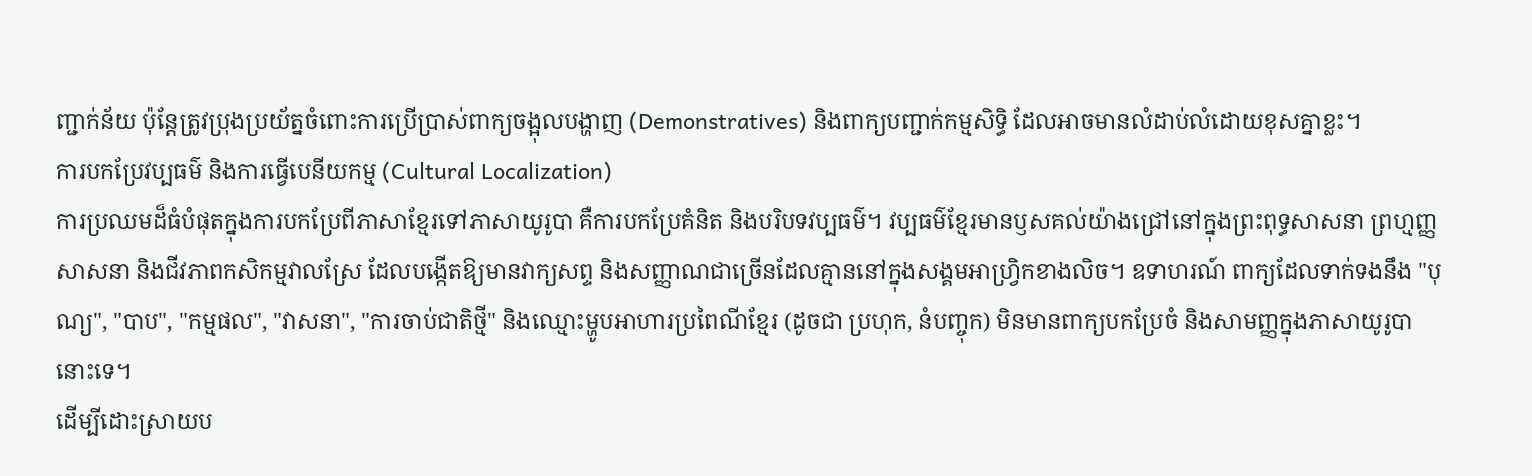ញ្ជាក់ន័យ ប៉ុន្តែត្រូវប្រុងប្រយ័ត្នចំពោះការប្រើប្រាស់ពាក្យចង្អុលបង្ហាញ (Demonstratives) និងពាក្យបញ្ជាក់កម្មសិទ្ធិ ដែលអាចមានលំដាប់លំដោយខុសគ្នាខ្លះ។
ការបកប្រែវប្បធម៌ និងការធ្វើបេនីយកម្ម (Cultural Localization)
ការប្រឈមដ៏ធំបំផុតក្នុងការបកប្រែពីភាសាខ្មែរទៅភាសាយូរូបា គឺការបកប្រែគំនិត និងបរិបទវប្បធម៌។ វប្បធម៌ខ្មែរមានឫសគល់យ៉ាងជ្រៅនៅក្នុងព្រះពុទ្ធសាសនា ព្រហ្មញ្ញសាសនា និងជីវភាពកសិកម្មវាលស្រែ ដែលបង្កើតឱ្យមានវាក្យសព្ទ និងសញ្ញាណជាច្រើនដែលគ្មាននៅក្នុងសង្គមអាហ្វ្រិកខាងលិច។ ឧទាហរណ៍ ពាក្យដែលទាក់ទងនឹង "បុណ្យ", "បាប", "កម្មផល", "វាសនា", "ការចាប់ជាតិថ្មី" និងឈ្មោះម្ហូបអាហារប្រពៃណីខ្មែរ (ដូចជា ប្រហុក, នំបញ្ចុក) មិនមានពាក្យបកប្រែចំ និងសាមញ្ញក្នុងភាសាយូរូបានោះទេ។
ដើម្បីដោះស្រាយប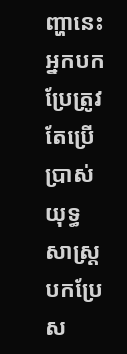ញ្ហានេះ អ្នកបកប្រែត្រូវតែប្រើប្រាស់យុទ្ធសាស្ត្របកប្រែស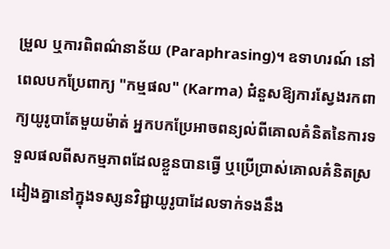ម្រួល ឬការពិពណ៌នាន័យ (Paraphrasing)។ ឧទាហរណ៍ នៅពេលបកប្រែពាក្យ "កម្មផល" (Karma) ជំនួសឱ្យការស្វែងរកពាក្យយូរូបាតែមួយម៉ាត់ អ្នកបកប្រែអាចពន្យល់ពីគោលគំនិតនៃការទទួលផលពីសកម្មភាពដែលខ្លួនបានធ្វើ ឬប្រើប្រាស់គោលគំនិតស្រដៀងគ្នានៅក្នុងទស្សនវិជ្ជាយូរូបាដែលទាក់ទងនឹង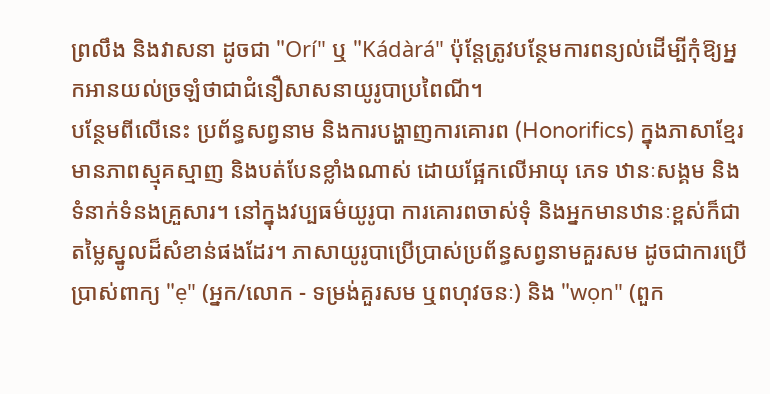ព្រលឹង និងវាសនា ដូចជា "Orí" ឬ "Kádàrá" ប៉ុន្តែត្រូវបន្ថែមការពន្យល់ដើម្បីកុំឱ្យអ្នកអានយល់ច្រឡំថាជាជំនឿសាសនាយូរូបាប្រពៃណី។
បន្ថែមពីលើនេះ ប្រព័ន្ធសព្វនាម និងការបង្ហាញការគោរព (Honorifics) ក្នុងភាសាខ្មែរមានភាពស្មុគស្មាញ និងបត់បែនខ្លាំងណាស់ ដោយផ្អែកលើអាយុ ភេទ ឋានៈសង្គម និងទំនាក់ទំនងគ្រួសារ។ នៅក្នុងវប្បធម៌យូរូបា ការគោរពចាស់ទុំ និងអ្នកមានឋានៈខ្ពស់ក៏ជាតម្លៃស្នូលដ៏សំខាន់ផងដែរ។ ភាសាយូរូបាប្រើប្រាស់ប្រព័ន្ធសព្វនាមគួរសម ដូចជាការប្រើប្រាស់ពាក្យ "ẹ" (អ្នក/លោក - ទម្រង់គួរសម ឬពហុវចនៈ) និង "wọn" (ពួក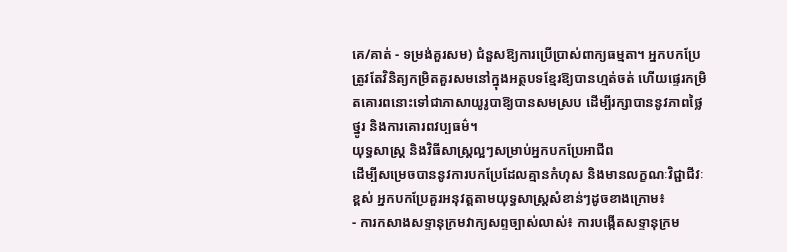គេ/គាត់ - ទម្រង់គួរសម) ជំនួសឱ្យការប្រើប្រាស់ពាក្យធម្មតា។ អ្នកបកប្រែត្រូវតែវិនិត្យកម្រិតគួរសមនៅក្នុងអត្ថបទខ្មែរឱ្យបានហ្មត់ចត់ ហើយផ្ទេរកម្រិតគោរពនោះទៅជាភាសាយូរូបាឱ្យបានសមស្រប ដើម្បីរក្សាបាននូវភាពថ្លៃថ្នូរ និងការគោរពវប្បធម៌។
យុទ្ធសាស្ត្រ និងវិធីសាស្ត្រល្អៗសម្រាប់អ្នកបកប្រែអាជីព
ដើម្បីសម្រេចបាននូវការបកប្រែដែលគ្មានកំហុស និងមានលក្ខណៈវិជ្ជាជីវៈខ្ពស់ អ្នកបកប្រែគួរអនុវត្តតាមយុទ្ធសាស្ត្រសំខាន់ៗដូចខាងក្រោម៖
- ការកសាងសទ្ទានុក្រមវាក្យសព្ទច្បាស់លាស់៖ ការបង្កើតសទ្ទានុក្រម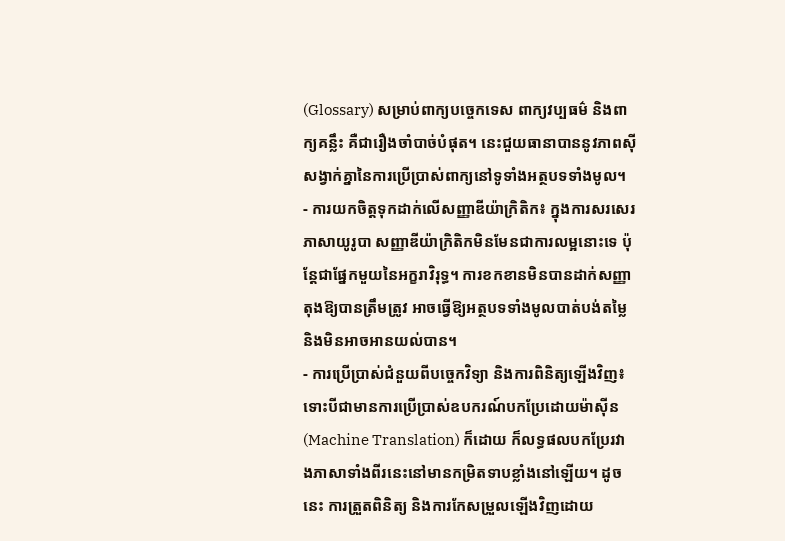(Glossary) សម្រាប់ពាក្យបច្ចេកទេស ពាក្យវប្បធម៌ និងពាក្យគន្លឹះ គឺជារឿងចាំបាច់បំផុត។ នេះជួយធានាបាននូវភាពស៊ីសង្វាក់គ្នានៃការប្រើប្រាស់ពាក្យនៅទូទាំងអត្ថបទទាំងមូល។
- ការយកចិត្តទុកដាក់លើសញ្ញាឌីយ៉ាក្រិតិក៖ ក្នុងការសរសេរភាសាយូរូបា សញ្ញាឌីយ៉ាក្រិតិកមិនមែនជាការលម្អនោះទេ ប៉ុន្តែជាផ្នែកមួយនៃអក្ខរាវិរុទ្ធ។ ការខកខានមិនបានដាក់សញ្ញាតុងឱ្យបានត្រឹមត្រូវ អាចធ្វើឱ្យអត្ថបទទាំងមូលបាត់បង់តម្លៃ និងមិនអាចអានយល់បាន។
- ការប្រើប្រាស់ជំនួយពីបច្ចេកវិទ្យា និងការពិនិត្យឡើងវិញ៖ ទោះបីជាមានការប្រើប្រាស់ឧបករណ៍បកប្រែដោយម៉ាស៊ីន (Machine Translation) ក៏ដោយ ក៏លទ្ធផលបកប្រែរវាងភាសាទាំងពីរនេះនៅមានកម្រិតទាបខ្លាំងនៅឡើយ។ ដូចនេះ ការត្រួតពិនិត្យ និងការកែសម្រួលឡើងវិញដោយ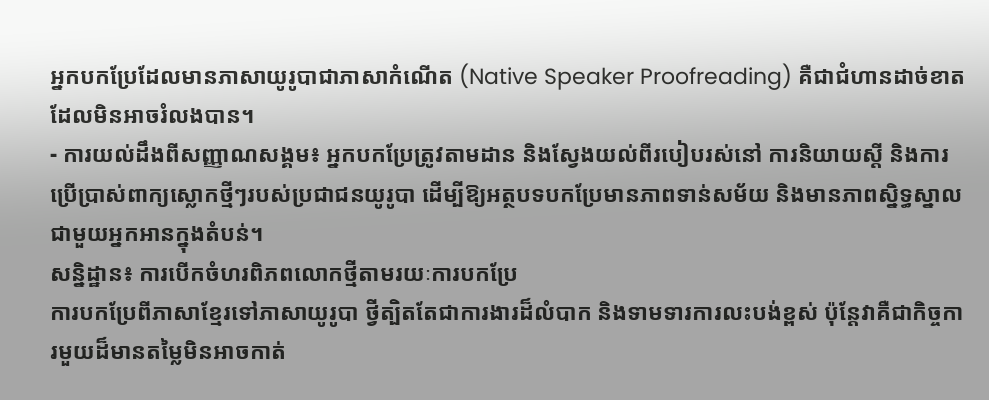អ្នកបកប្រែដែលមានភាសាយូរូបាជាភាសាកំណើត (Native Speaker Proofreading) គឺជាជំហានដាច់ខាតដែលមិនអាចរំលងបាន។
- ការយល់ដឹងពីសញ្ញាណសង្គម៖ អ្នកបកប្រែត្រូវតាមដាន និងស្វែងយល់ពីរបៀបរស់នៅ ការនិយាយស្តី និងការប្រើប្រាស់ពាក្យស្លោកថ្មីៗរបស់ប្រជាជនយូរូបា ដើម្បីឱ្យអត្ថបទបកប្រែមានភាពទាន់សម័យ និងមានភាពស្និទ្ធស្នាលជាមួយអ្នកអានក្នុងតំបន់។
សន្និដ្ឋាន៖ ការបើកចំហរពិភពលោកថ្មីតាមរយៈការបកប្រែ
ការបកប្រែពីភាសាខ្មែរទៅភាសាយូរូបា ថ្វីត្បិតតែជាការងារដ៏លំបាក និងទាមទារការលះបង់ខ្ពស់ ប៉ុន្តែវាគឺជាកិច្ចការមួយដ៏មានតម្លៃមិនអាចកាត់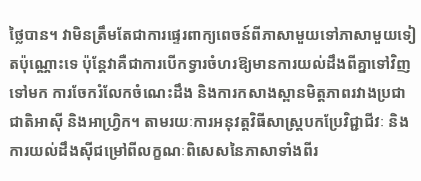ថ្លៃបាន។ វាមិនត្រឹមតែជាការផ្ទេរពាក្យពេចន៍ពីភាសាមួយទៅភាសាមួយទៀតប៉ុណ្ណោះទេ ប៉ុន្តែវាគឺជាការបើកទ្វារចំហរឱ្យមានការយល់ដឹងពីគ្នាទៅវិញទៅមក ការចែករំលែកចំណេះដឹង និងការកសាងស្ពានមិត្តភាពរវាងប្រជាជាតិអាស៊ី និងអាហ្វ្រិក។ តាមរយៈការអនុវត្តវិធីសាស្ត្របកប្រែវិជ្ជាជីវៈ និងការយល់ដឹងស៊ីជម្រៅពីលក្ខណៈពិសេសនៃភាសាទាំងពីរ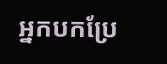អ្នកបកប្រែ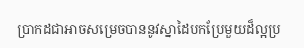ប្រាកដជាអាចសម្រេចបាននូវស្នាដៃបកប្រែមួយដ៏ល្អប្រ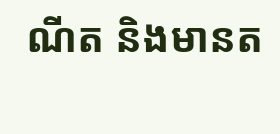ណីត និងមានត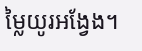ម្លៃយូរអង្វែង។